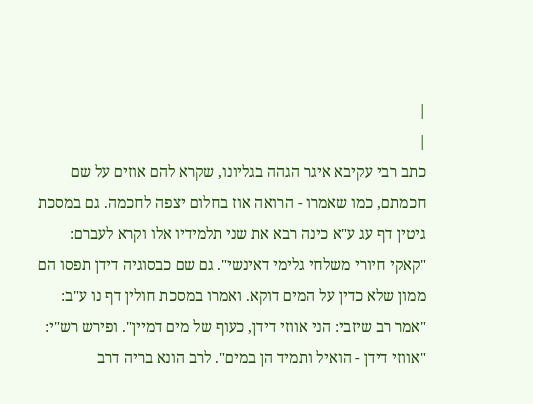|
|
כתב רבי עקיבא איגר הגהה בגליונו, שקרא להם אוזים על שם חכמתם, כמו שאמרו - הרואה אוז בחלום יצפה לחכמה. גם במסכת גיטין דף עג ע"א כינה רבא את שני תלמידיו אלו וקרא לעברם: "קאקי חיורי משלחי גלימי דאינשי". גם שם כבסוגיה דידן תפסו הם ממון שלא כדין על המים דוקא. ואמרו במסכת חולין דף נו ע"ב: "אמר רב שיזבי: הני אווזי דידן, כעוף של מים דמיין". ופירש רש"י: "אווזי דידן - הואיל ותמיד הן במים". לרב הונא בריה דרב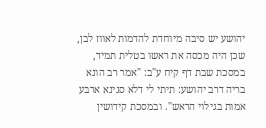יהושע יש סיבה מיוחדת להדמות לאווז לבן, שכן היה מכסה את ראשו בטלית תמיד, במסכת שבת דף קיח ע"ב: "אמר רב הונא בריה דרב יהושע: תיתי לי דלא סגינא ארבע אמות בגילוי הראש". ובמסכת קידושין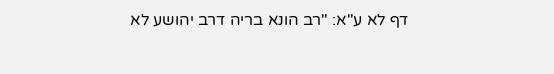דף לא ע"א: "רב הונא בריה דרב יהושע לא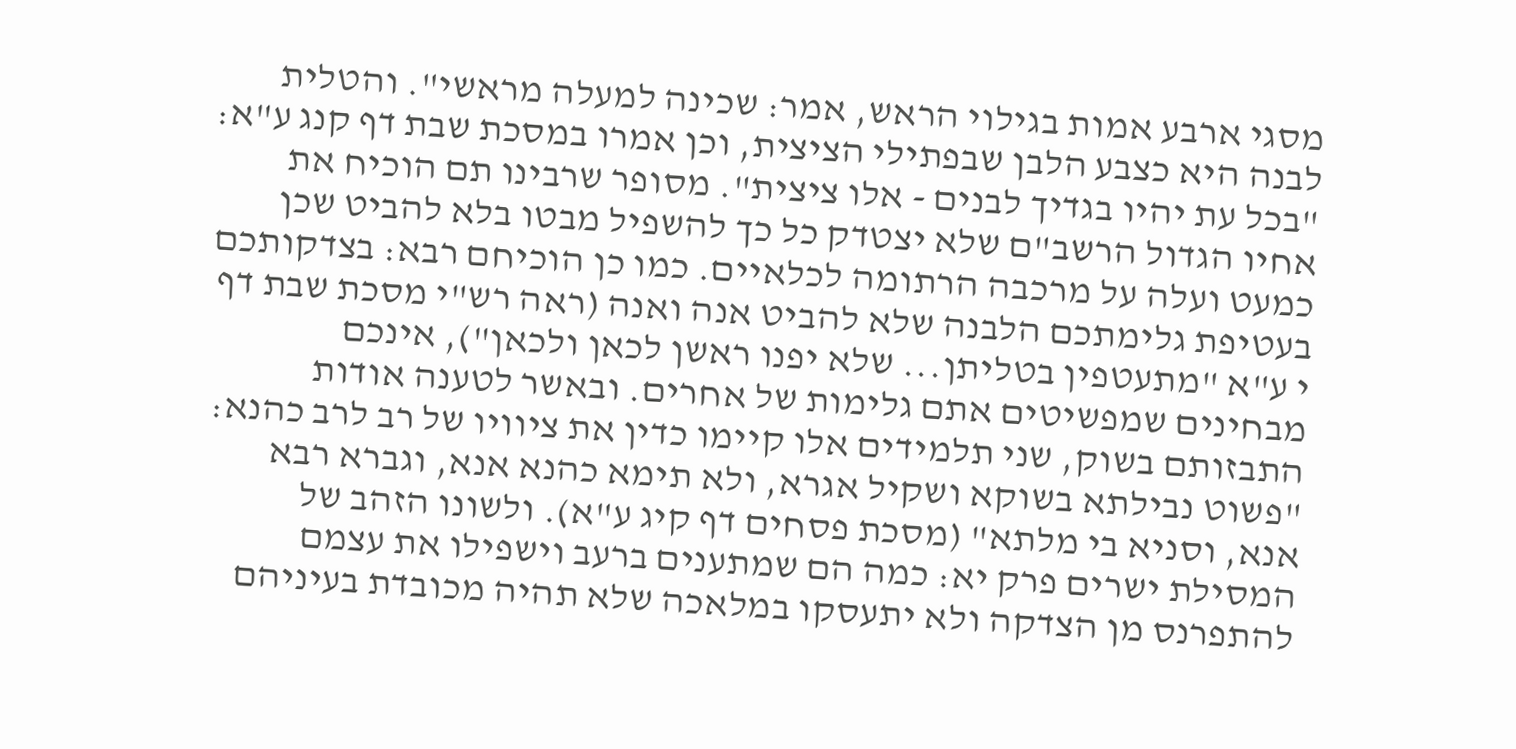מסגי ארבע אמות בגילוי הראש, אמר: שכינה למעלה מראשי". והטלית לבנה היא כצבע הלבן שבפתילי הציצית, וכן אמרו במסכת שבת דף קנג ע"א: "בכל עת יהיו בגדיך לבנים - אלו ציצית". מסופר שרבינו תם הוכיח את אחיו הגדול הרשב"ם שלא יצטדק כל כך להשפיל מבטו בלא להביט שכן כמעט ועלה על מרכבה הרתומה לכלאיים. כמו כן הוכיחם רבא: בצדקותכם בעטיפת גלימתכם הלבנה שלא להביט אנה ואנה (ראה רש"י מסכת שבת דף י ע"א "מתעטפין בטליתן... שלא יפנו ראשן לכאן ולכאן"), אינכם מבחינים שמפשיטים אתם גלימות של אחרים. ובאשר לטענה אודות התבזותם בשוק, שני תלמידים אלו קיימו כדין את ציוויו של רב לרב כהנא: "פשוט נבילתא בשוקא ושקיל אגרא, ולא תימא כהנא אנא, וגברא רבא אנא, וסניא בי מלתא" (מסכת פסחים דף קיג ע"א). ולשונו הזהב של המסילת ישרים פרק יא: כמה הם שמתענים ברעב וישפילו את עצמם להתפרנס מן הצדקה ולא יתעסקו במלאכה שלא תהיה מכובדת בעיניהם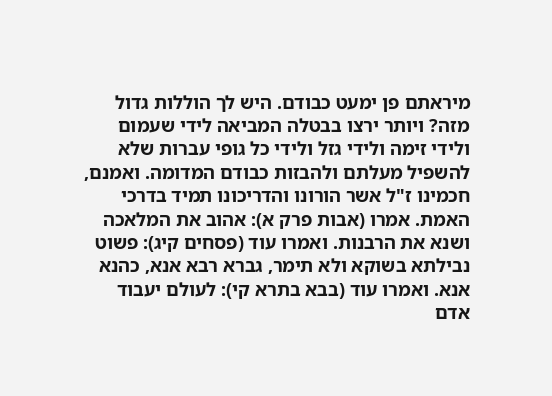מיראתם פן ימעט כבודם. היש לך הוללות גדול מזה? ויותר ירצו בבטלה המביאה לידי שעמום ולידי זימה ולידי גזל ולידי כל גופי עברות שלא להשפיל מעלתם ולהבזות כבודם המדומה. ואמנם, חכמינו ז"ל אשר הורונו והדריכונו תמיד בדרכי האמת. אמרו (אבות פרק א): אהוב את המלאכה ושנא את הרבנות. ואמרו עוד (פסחים קיג): פשוט נבילתא בשוקא ולא תימר, גברא רבא אנא, כהנא אנא. ואמרו עוד (בבא בתרא קי): לעולם יעבוד אדם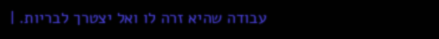עבודה שהיא זרה לו ואל יצטרך לבריות. |